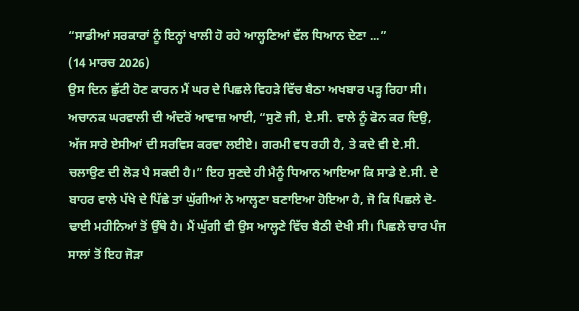“ਸਾਡੀਆਂ ਸਰਕਾਰਾਂ ਨੂੰ ਇਨ੍ਹਾਂ ਖਾਲੀ ਹੋ ਰਹੇ ਆਲ੍ਹਣਿਆਂ ਵੱਲ ਧਿਆਨ ਦੇਣਾ ...”
(14 ਮਾਰਚ 2026)
ਉਸ ਦਿਨ ਛੁੱਟੀ ਹੋਣ ਕਾਰਨ ਮੈਂ ਘਰ ਦੇ ਪਿਛਲੇ ਵਿਹੜੇ ਵਿੱਚ ਬੈਠਾ ਅਖਬਾਰ ਪੜ੍ਹ ਰਿਹਾ ਸੀ। ਅਚਾਨਕ ਘਰਵਾਲੀ ਦੀ ਅੰਦਰੋਂ ਆਵਾਜ਼ ਆਈ, “ਸੁਣੋ ਜੀ, ਏ.ਸੀ. ਵਾਲੇ ਨੂੰ ਫੋਨ ਕਰ ਦਿਉ, ਅੱਜ ਸਾਰੇ ਏਸੀਆਂ ਦੀ ਸਰਵਿਸ ਕਰਵਾ ਲਈਏ। ਗਰਮੀ ਵਧ ਰਹੀ ਹੈ, ਤੇ ਕਦੇ ਵੀ ਏ.ਸੀ. ਚਲਾਉਣ ਦੀ ਲੋੜ ਪੈ ਸਕਦੀ ਹੈ।” ਇਹ ਸੁਣਦੇ ਹੀ ਮੈਨੂੰ ਧਿਆਨ ਆਇਆ ਕਿ ਸਾਡੇ ਏ.ਸੀ. ਦੇ ਬਾਹਰ ਵਾਲੇ ਪੱਖੇ ਦੇ ਪਿੱਛੇ ਤਾਂ ਘੁੱਗੀਆਂ ਨੇ ਆਲ੍ਹਣਾ ਬਣਾਇਆ ਹੋਇਆ ਹੈ, ਜੋ ਕਿ ਪਿਛਲੇ ਦੋ-ਢਾਈ ਮਹੀਨਿਆਂ ਤੋਂ ਉੱਥੇ ਹੈ। ਮੈਂ ਘੁੱਗੀ ਵੀ ਉਸ ਆਲ੍ਹਣੇ ਵਿੱਚ ਬੈਠੀ ਦੇਖੀ ਸੀ। ਪਿਛਲੇ ਚਾਰ ਪੰਜ ਸਾਲਾਂ ਤੋਂ ਇਹ ਜੋੜਾ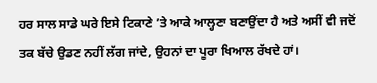ਹਰ ਸਾਲ ਸਾਡੇ ਘਰੇ ਇਸੇ ਟਿਕਾਣੇ ’ਤੇ ਆਕੇ ਆਲ੍ਹਣਾ ਬਣਾਉਂਦਾ ਹੈ ਅਤੇ ਅਸੀਂ ਵੀ ਜਦੋਂ ਤਕ ਬੱਚੇ ਉਡਣ ਨਹੀਂ ਲੱਗ ਜਾਂਦੇ, ਉਹਨਾਂ ਦਾ ਪੂਰਾ ਖਿਆਲ ਰੱਖਦੇ ਹਾਂ।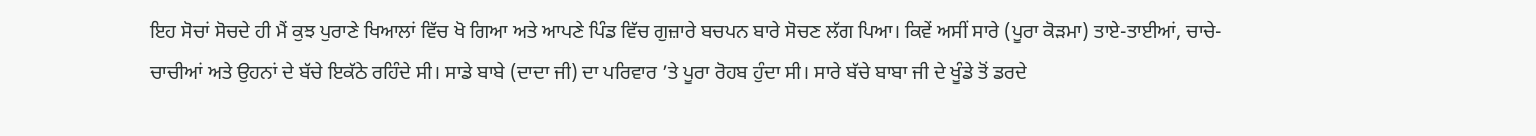ਇਹ ਸੋਚਾਂ ਸੋਚਦੇ ਹੀ ਮੈਂ ਕੁਝ ਪੁਰਾਣੇ ਖਿਆਲਾਂ ਵਿੱਚ ਖੋ ਗਿਆ ਅਤੇ ਆਪਣੇ ਪਿੰਡ ਵਿੱਚ ਗੁਜ਼ਾਰੇ ਬਚਪਨ ਬਾਰੇ ਸੋਚਣ ਲੱਗ ਪਿਆ। ਕਿਵੇਂ ਅਸੀਂ ਸਾਰੇ (ਪੂਰਾ ਕੋੜਮਾ) ਤਾਏ-ਤਾਈਆਂ, ਚਾਚੇ-ਚਾਚੀਆਂ ਅਤੇ ਉਹਨਾਂ ਦੇ ਬੱਚੇ ਇਕੱਠੇ ਰਹਿੰਦੇ ਸੀ। ਸਾਡੇ ਬਾਬੇ (ਦਾਦਾ ਜੀ) ਦਾ ਪਰਿਵਾਰ ’ਤੇ ਪੂਰਾ ਰੋਹਬ ਹੁੰਦਾ ਸੀ। ਸਾਰੇ ਬੱਚੇ ਬਾਬਾ ਜੀ ਦੇ ਖੂੰਡੇ ਤੋਂ ਡਰਦੇ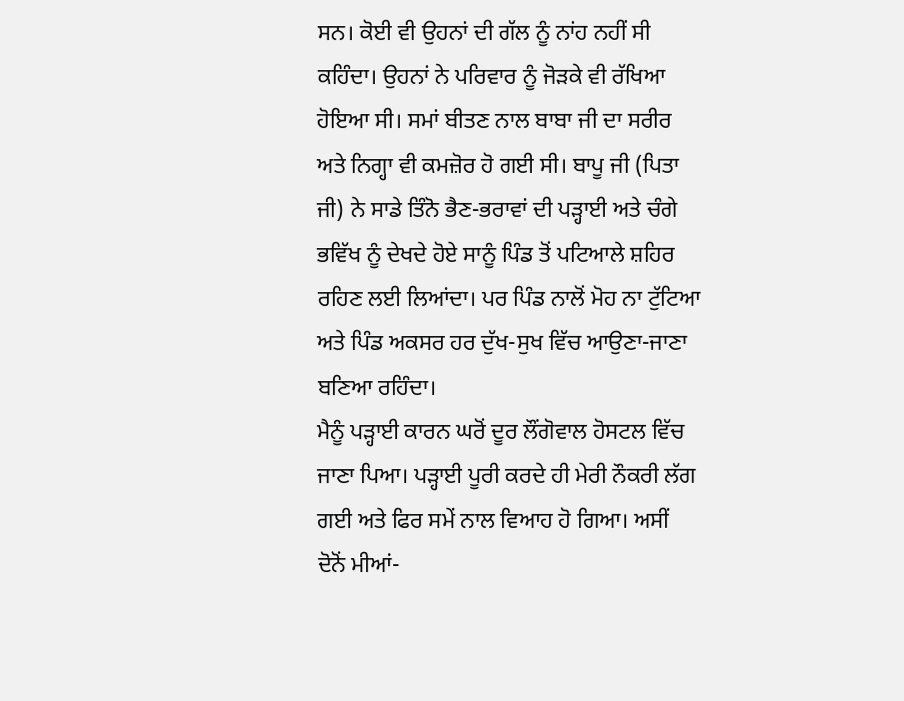ਸਨ। ਕੋਈ ਵੀ ਉਹਨਾਂ ਦੀ ਗੱਲ ਨੂੰ ਨਾਂਹ ਨਹੀਂ ਸੀ ਕਹਿੰਦਾ। ਉਹਨਾਂ ਨੇ ਪਰਿਵਾਰ ਨੂੰ ਜੋੜਕੇ ਵੀ ਰੱਖਿਆ ਹੋਇਆ ਸੀ। ਸਮਾਂ ਬੀਤਣ ਨਾਲ ਬਾਬਾ ਜੀ ਦਾ ਸਰੀਰ ਅਤੇ ਨਿਗ੍ਹਾ ਵੀ ਕਮਜ਼ੋਰ ਹੋ ਗਈ ਸੀ। ਬਾਪੂ ਜੀ (ਪਿਤਾ ਜੀ) ਨੇ ਸਾਡੇ ਤਿੰਨੋ ਭੈਣ-ਭਰਾਵਾਂ ਦੀ ਪੜ੍ਹਾਈ ਅਤੇ ਚੰਗੇ ਭਵਿੱਖ ਨੂੰ ਦੇਖਦੇ ਹੋਏ ਸਾਨੂੰ ਪਿੰਡ ਤੋਂ ਪਟਿਆਲੇ ਸ਼ਹਿਰ ਰਹਿਣ ਲਈ ਲਿਆਂਦਾ। ਪਰ ਪਿੰਡ ਨਾਲੋਂ ਮੋਹ ਨਾ ਟੁੱਟਿਆ ਅਤੇ ਪਿੰਡ ਅਕਸਰ ਹਰ ਦੁੱਖ-ਸੁਖ ਵਿੱਚ ਆਉਣਾ-ਜਾਣਾ ਬਣਿਆ ਰਹਿੰਦਾ।
ਮੈਨੂੰ ਪੜ੍ਹਾਈ ਕਾਰਨ ਘਰੋਂ ਦੂਰ ਲੌਂਗੋਵਾਲ ਹੋਸਟਲ ਵਿੱਚ ਜਾਣਾ ਪਿਆ। ਪੜ੍ਹਾਈ ਪੂਰੀ ਕਰਦੇ ਹੀ ਮੇਰੀ ਨੌਕਰੀ ਲੱਗ ਗਈ ਅਤੇ ਫਿਰ ਸਮੇਂ ਨਾਲ ਵਿਆਹ ਹੋ ਗਿਆ। ਅਸੀਂ ਦੋਨੋਂ ਮੀਆਂ-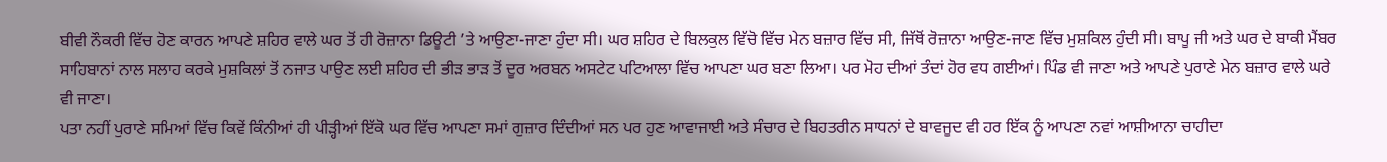ਬੀਵੀ ਨੌਕਰੀ ਵਿੱਚ ਹੋਣ ਕਾਰਨ ਆਪਣੇ ਸ਼ਹਿਰ ਵਾਲੇ ਘਰ ਤੋਂ ਹੀ ਰੋਜ਼ਾਨਾ ਡਿਊਟੀ ’ਤੇ ਆਉਣਾ-ਜਾਣਾ ਹੁੰਦਾ ਸੀ। ਘਰ ਸ਼ਹਿਰ ਦੇ ਬਿਲਕੁਲ ਵਿੱਚੋ ਵਿੱਚ ਮੇਨ ਬਜ਼ਾਰ ਵਿੱਚ ਸੀ, ਜਿੱਥੋਂ ਰੋਜ਼ਾਨਾ ਆਉਣ-ਜਾਣ ਵਿੱਚ ਮੁਸ਼ਕਿਲ ਹੁੰਦੀ ਸੀ। ਬਾਪੂ ਜੀ ਅਤੇ ਘਰ ਦੇ ਬਾਕੀ ਮੈਂਬਰ ਸਾਹਿਬਾਨਾਂ ਨਾਲ ਸਲਾਹ ਕਰਕੇ ਮੁਸ਼ਕਿਲਾਂ ਤੋਂ ਨਜਾਤ ਪਾਉਣ ਲਈ ਸ਼ਹਿਰ ਦੀ ਭੀੜ ਭਾੜ ਤੋਂ ਦੂਰ ਅਰਬਨ ਅਸਟੇਟ ਪਟਿਆਲਾ ਵਿੱਚ ਆਪਣਾ ਘਰ ਬਣਾ ਲਿਆ। ਪਰ ਮੋਹ ਦੀਆਂ ਤੰਦਾਂ ਹੋਰ ਵਧ ਗਈਆਂ। ਪਿੰਡ ਵੀ ਜਾਣਾ ਅਤੇ ਆਪਣੇ ਪੁਰਾਣੇ ਮੇਨ ਬਜ਼ਾਰ ਵਾਲੇ ਘਰੇ ਵੀ ਜਾਣਾ।
ਪਤਾ ਨਹੀਂ ਪੁਰਾਣੇ ਸਮਿਆਂ ਵਿੱਚ ਕਿਵੇਂ ਕਿੰਨੀਆਂ ਹੀ ਪੀੜ੍ਹੀਆਂ ਇੱਕੋ ਘਰ ਵਿੱਚ ਆਪਣਾ ਸਮਾਂ ਗੁਜ਼ਾਰ ਦਿੰਦੀਆਂ ਸਨ ਪਰ ਹੁਣ ਆਵਾਜਾਈ ਅਤੇ ਸੰਚਾਰ ਦੇ ਬਿਹਤਰੀਨ ਸਾਧਨਾਂ ਦੇ ਬਾਵਜੂਦ ਵੀ ਹਰ ਇੱਕ ਨੂੰ ਆਪਣਾ ਨਵਾਂ ਆਸ਼ੀਆਨਾ ਚਾਹੀਦਾ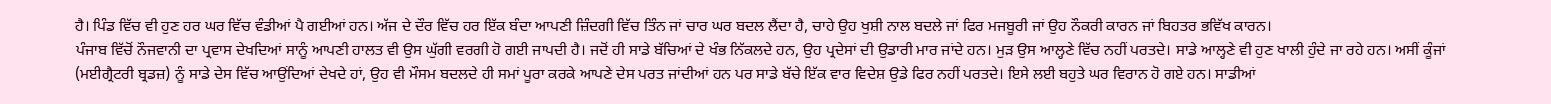ਹੈ। ਪਿੰਡ ਵਿੱਚ ਵੀ ਹੁਣ ਹਰ ਘਰ ਵਿੱਚ ਵੰਡੀਆਂ ਪੈ ਗਈਆਂ ਹਨ। ਅੱਜ ਦੇ ਦੌਰ ਵਿੱਚ ਹਰ ਇੱਕ ਬੰਦਾ ਆਪਣੀ ਜ਼ਿੰਦਗੀ ਵਿੱਚ ਤਿੰਨ ਜਾਂ ਚਾਰ ਘਰ ਬਦਲ ਲੈਂਦਾ ਹੈ, ਚਾਹੇ ਉਹ ਖੁਸ਼ੀ ਨਾਲ ਬਦਲੇ ਜਾਂ ਫਿਰ ਮਜਬੂਰੀ ਜਾਂ ਉਹ ਨੌਕਰੀ ਕਾਰਨ ਜਾਂ ਬਿਹਤਰ ਭਵਿੱਖ ਕਾਰਨ।
ਪੰਜਾਬ ਵਿੱਚੋਂ ਨੌਜਵਾਨੀ ਦਾ ਪ੍ਰਵਾਸ ਦੇਖਦਿਆਂ ਸਾਨੂੰ ਆਪਣੀ ਹਾਲਤ ਵੀ ਉਸ ਘੁੱਗੀ ਵਰਗੀ ਹੋ ਗਈ ਜਾਪਦੀ ਹੈ। ਜਦੋਂ ਹੀ ਸਾਡੇ ਬੱਚਿਆਂ ਦੇ ਖੰਭ ਨਿੱਕਲਦੇ ਹਨ, ਉਹ ਪ੍ਰਦੇਸਾਂ ਦੀ ਉਡਾਰੀ ਮਾਰ ਜਾਂਦੇ ਹਨ। ਮੁੜ ਉਸ ਆਲ੍ਹਣੇ ਵਿੱਚ ਨਹੀਂ ਪਰਤਦੇ। ਸਾਡੇ ਆਲ੍ਹਣੇ ਵੀ ਹੁਣ ਖਾਲੀ ਹੁੰਦੇ ਜਾ ਰਹੇ ਹਨ। ਅਸੀਂ ਕੂੰਜਾਂ (ਮਈਗ੍ਰੈਟਰੀ ਬ੍ਰਡਜ਼) ਨੂੰ ਸਾਡੇ ਦੇਸ ਵਿੱਚ ਆਉਂਦਿਆਂ ਦੇਖਦੇ ਹਾਂ, ਉਹ ਵੀ ਮੌਸਮ ਬਦਲਦੇ ਹੀ ਸਮਾਂ ਪੂਰਾ ਕਰਕੇ ਆਪਣੇ ਦੇਸ ਪਰਤ ਜਾਂਦੀਆਂ ਹਨ ਪਰ ਸਾਡੇ ਬੱਚੇ ਇੱਕ ਵਾਰ ਵਿਦੇਸ਼ ਉਡੇ ਫਿਰ ਨਹੀਂ ਪਰਤਦੇ। ਇਸੇ ਲਈ ਬਹੁਤੇ ਘਰ ਵਿਰਾਨ ਹੋ ਗਏ ਹਨ। ਸਾਡੀਆਂ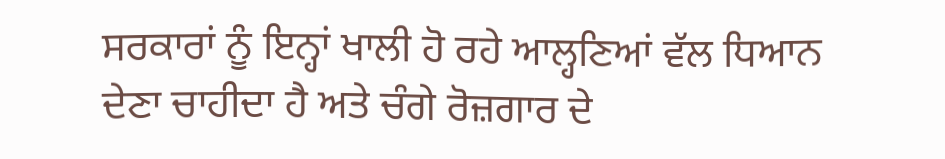ਸਰਕਾਰਾਂ ਨੂੰ ਇਨ੍ਹਾਂ ਖਾਲੀ ਹੋ ਰਹੇ ਆਲ੍ਹਣਿਆਂ ਵੱਲ ਧਿਆਨ ਦੇਣਾ ਚਾਹੀਦਾ ਹੈ ਅਤੇ ਚੰਗੇ ਰੋਜ਼ਗਾਰ ਦੇ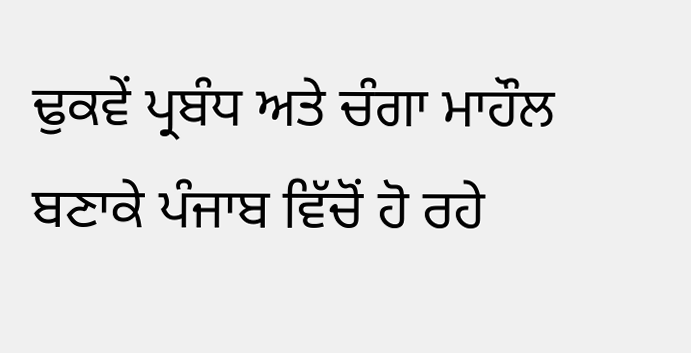ਢੁਕਵੇਂ ਪ੍ਰਬੰਧ ਅਤੇ ਚੰਗਾ ਮਾਹੌਲ ਬਣਾਕੇ ਪੰਜਾਬ ਵਿੱਚੋਂ ਹੋ ਰਹੇ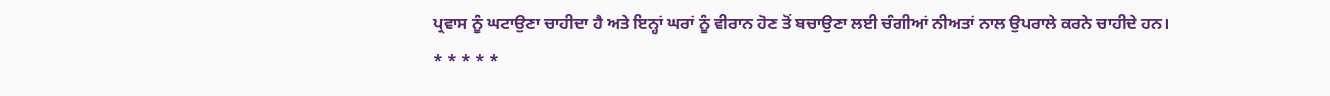ਪ੍ਰਵਾਸ ਨੂੰ ਘਟਾਉਣਾ ਚਾਹੀਦਾ ਹੈ ਅਤੇ ਇਨ੍ਹਾਂ ਘਰਾਂ ਨੂੰ ਵੀਰਾਨ ਹੋਣ ਤੋਂ ਬਚਾਉਣਾ ਲਈ ਚੰਗੀਆਂ ਨੀਅਤਾਂ ਨਾਲ ਉਪਰਾਲੇ ਕਰਨੇ ਚਾਹੀਦੇ ਹਨ।
* * * * *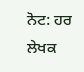ਨੋਟ: ਹਰ ਲੇਖਕ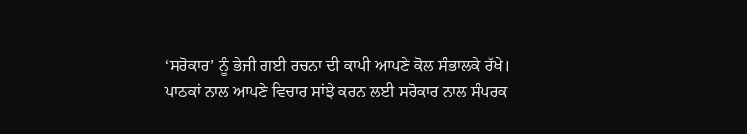‘ਸਰੋਕਾਰ’ ਨੂੰ ਭੇਜੀ ਗਈ ਰਚਨਾ ਦੀ ਕਾਪੀ ਆਪਣੇ ਕੋਲ ਸੰਭਾਲਕੇ ਰੱਖੇ।
ਪਾਠਕਾਂ ਨਾਲ ਆਪਣੇ ਵਿਚਾਰ ਸਾਂਝੇ ਕਰਨ ਲਈ ਸਰੋਕਾਰ ਨਾਲ ਸੰਪਰਕ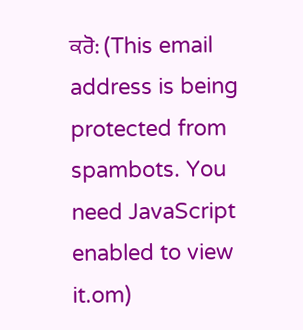ਕਰੋ: (This email address is being protected from spambots. You need JavaScript enabled to view it.om)